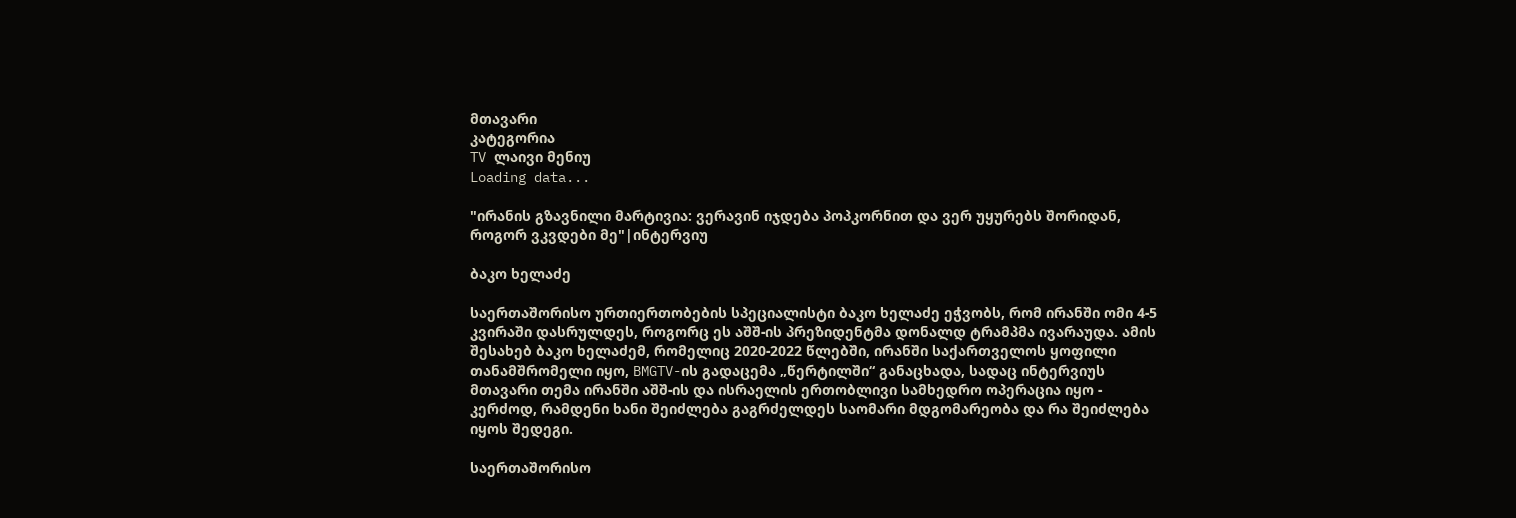მთავარი
კატეგორია
TV ლაივი მენიუ
Loading data...

"ირანის გზავნილი მარტივია: ვერავინ იჯდება პოპკორნით და ვერ უყურებს შორიდან, როგორ ვკვდები მე"|ინტერვიუ

ბაკო ხელაძე

საერთაშორისო ურთიერთობების სპეციალისტი ბაკო ხელაძე ეჭვობს, რომ ირანში ომი 4-5 კვირაში დასრულდეს, როგორც ეს აშშ-ის პრეზიდენტმა დონალდ ტრამპმა ივარაუდა. ამის შესახებ ბაკო ხელაძემ, რომელიც 2020-2022 წლებში, ირანში საქართველოს ყოფილი თანამშრომელი იყო, BMGTV-ის გადაცემა „წერტილში“ განაცხადა, სადაც ინტერვიუს მთავარი თემა ირანში აშშ-ის და ისრაელის ერთობლივი სამხედრო ოპერაცია იყო - კერძოდ, რამდენი ხანი შეიძლება გაგრძელდეს საომარი მდგომარეობა და რა შეიძლება იყოს შედეგი.

საერთაშორისო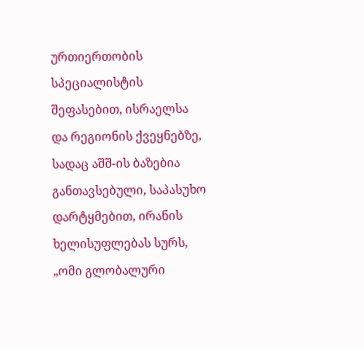ურთიერთობის სპეციალისტის შეფასებით, ისრაელსა და რეგიონის ქვეყნებზე, სადაც აშშ-ის ბაზებია განთავსებული, საპასუხო დარტყმებით, ირანის ხელისუფლებას სურს, „ომი გლობალური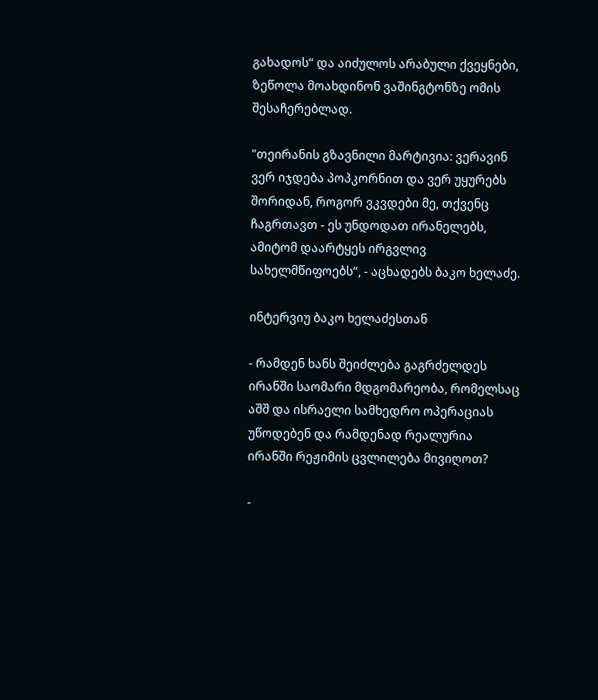გახადოს“ და აიძულოს არაბული ქვეყნები, ზეწოლა მოახდინონ ვაშინგტონზე ომის შესაჩერებლად.

"თეირანის გზავნილი მარტივია: ვერავინ ვერ იჯდება პოპკორნით და ვერ უყურებს შორიდან, როგორ ვკვდები მე, თქვენც ჩაგრთავთ - ეს უნდოდათ ირანელებს, ამიტომ დაარტყეს ირგვლივ სახელმწიფოებს“, - აცხადებს ბაკო ხელაძე.

ინტერვიუ ბაკო ხელაძესთან

- რამდენ ხანს შეიძლება გაგრძელდეს ირანში საომარი მდგომარეობა, რომელსაც აშშ და ისრაელი სამხედრო ოპერაციას უწოდებენ და რამდენად რეალურია ირანში რეჟიმის ცვლილება მივიღოთ?

-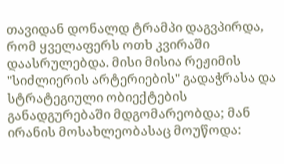თავიდან დონალდ ტრამპი დაგვპირდა, რომ ყველაფერს ოთხ კვირაში დაასრულებდა. მისი მისია რეჟიმის "სიძლიერის არტერიების" გადაჭრასა და სტრატეგიული ობიექტების განადგურებაში მდგომარეობდა; მან ირანის მოსახლეობასაც მოუწოდა: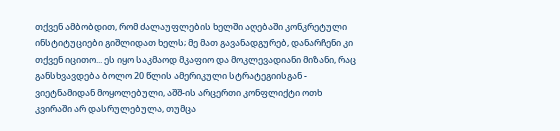თქვენ ამბობდით, რომ ძალაუფლების ხელში აღებაში კონკრეტული ინსტიტუციები გიშლიდათ ხელს; მე მათ გავანადგურებ, დანარჩენი კი თქვენ იცითო... ეს იყო საკმაოდ მკაფიო და მოკლევადიანი მიზანი, რაც განსხვავდება ბოლო 20 წლის ამერიკული სტრატეგიისგან - ვიეტნამიდან მოყოლებული, აშშ-ის არცერთი კონფლიქტი ოთხ კვირაში არ დასრულებულა, თუმცა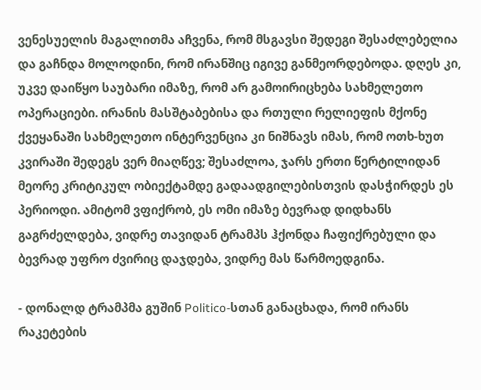ვენესუელის მაგალითმა აჩვენა, რომ მსგავსი შედეგი შესაძლებელია და გაჩნდა მოლოდინი, რომ ირანშიც იგივე განმეორდებოდა. დღეს კი, უკვე დაიწყო საუბარი იმაზე, რომ არ გამოირიცხება სახმელეთო ოპერაციები. ირანის მასშტაბებისა და რთული რელიეფის მქონე ქვეყანაში სახმელეთო ინტერვენცია კი ნიშნავს იმას, რომ ოთხ-ხუთ კვირაში შედეგს ვერ მიაღწევ; შესაძლოა, ჯარს ერთი წერტილიდან მეორე კრიტიკულ ობიექტამდე გადაადგილებისთვის დასჭირდეს ეს პერიოდი. ამიტომ ვფიქრობ, ეს ომი იმაზე ბევრად დიდხანს გაგრძელდება, ვიდრე თავიდან ტრამპს ჰქონდა ჩაფიქრებული და ბევრად უფრო ძვირიც დაჯდება, ვიდრე მას წარმოედგინა.

- დონალდ ტრამპმა გუშინ Politico-სთან განაცხადა, რომ ირანს რაკეტების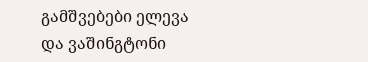გამშვებები ელევა და ვაშინგტონი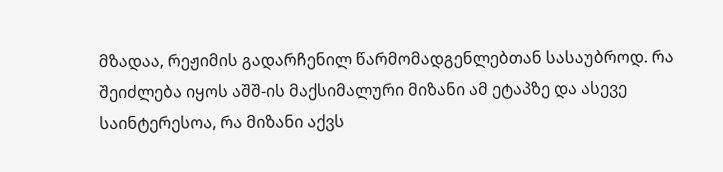მზადაა, რეჟიმის გადარჩენილ წარმომადგენლებთან სასაუბროდ. რა შეიძლება იყოს აშშ-ის მაქსიმალური მიზანი ამ ეტაპზე და ასევე საინტერესოა, რა მიზანი აქვს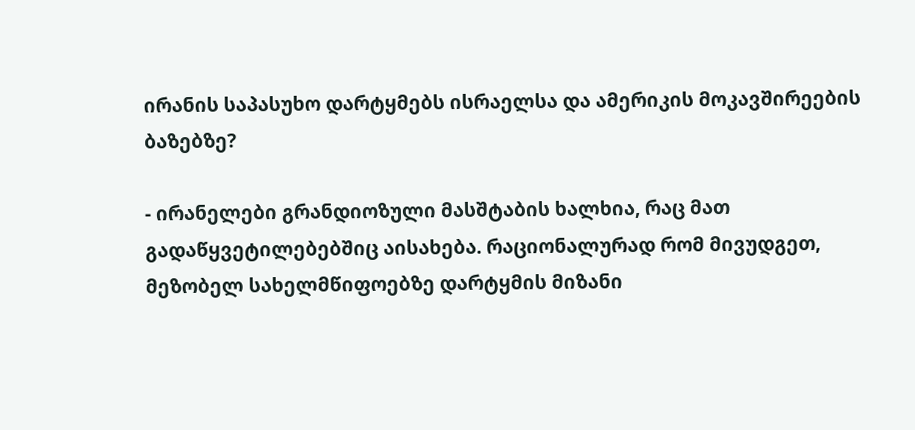ირანის საპასუხო დარტყმებს ისრაელსა და ამერიკის მოკავშირეების ბაზებზე?

- ირანელები გრანდიოზული მასშტაბის ხალხია, რაც მათ გადაწყვეტილებებშიც აისახება. რაციონალურად რომ მივუდგეთ, მეზობელ სახელმწიფოებზე დარტყმის მიზანი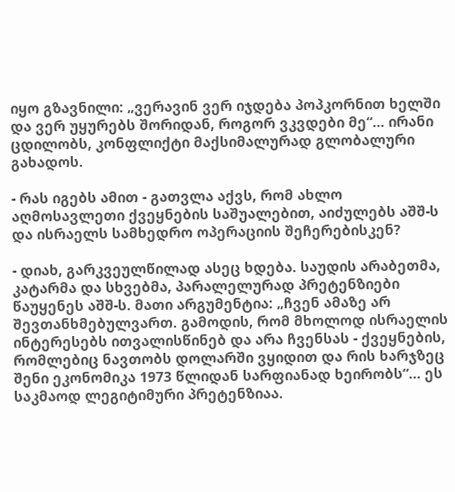იყო გზავნილი: „ვერავინ ვერ იჯდება პოპკორნით ხელში და ვერ უყურებს შორიდან, როგორ ვკვდები მე“... ირანი ცდილობს, კონფლიქტი მაქსიმალურად გლობალური გახადოს.

- რას იგებს ამით - გათვლა აქვს, რომ ახლო აღმოსავლეთი ქვეყნების საშუალებით, აიძულებს აშშ-ს და ისრაელს სამხედრო ოპერაციის შეჩერებისკენ?

- დიახ, გარკვეულწილად ასეც ხდება. საუდის არაბეთმა, კატარმა და სხვებმა, პარალელურად პრეტენზიები წაუყენეს აშშ-ს. მათი არგუმენტია: „ჩვენ ამაზე არ შევთანხმებულვართ. გამოდის, რომ მხოლოდ ისრაელის ინტერესებს ითვალისწინებ და არა ჩვენსას - ქვეყნების, რომლებიც ნავთობს დოლარში ვყიდით და რის ხარჯზეც შენი ეკონომიკა 1973 წლიდან სარფიანად ხეირობს“... ეს საკმაოდ ლეგიტიმური პრეტენზიაა.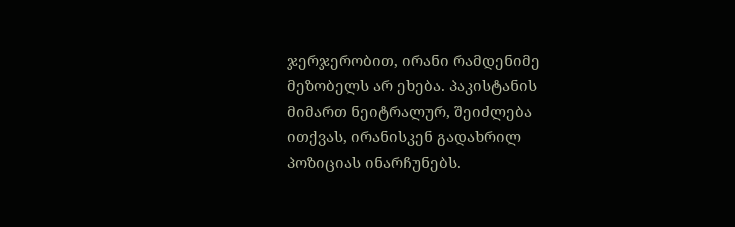ჯერჯერობით, ირანი რამდენიმე მეზობელს არ ეხება. პაკისტანის მიმართ ნეიტრალურ, შეიძლება ითქვას, ირანისკენ გადახრილ პოზიციას ინარჩუნებს.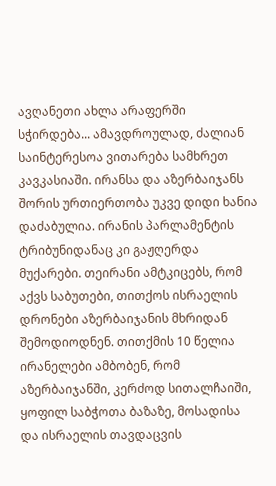ავღანეთი ახლა არაფერში სჭირდება... ამავდროულად, ძალიან საინტერესოა ვითარება სამხრეთ კავკასიაში. ირანსა და აზერბაიჯანს შორის ურთიერთობა უკვე დიდი ხანია დაძაბულია. ირანის პარლამენტის ტრიბუნიდანაც კი გაჟღერდა მუქარები. თეირანი ამტკიცებს, რომ აქვს საბუთები, თითქოს ისრაელის დრონები აზერბაიჯანის მხრიდან შემოდიოდნენ. თითქმის 10 წელია ირანელები ამბობენ, რომ აზერბაიჯანში, კერძოდ სითალჩაიში, ყოფილ საბჭოთა ბაზაზე, მოსადისა და ისრაელის თავდაცვის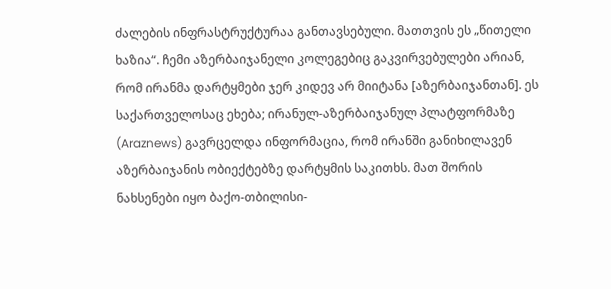ძალების ინფრასტრუქტურაა განთავსებული. მათთვის ეს „წითელი ხაზია“. ჩემი აზერბაიჯანელი კოლეგებიც გაკვირვებულები არიან, რომ ირანმა დარტყმები ჯერ კიდევ არ მიიტანა [აზერბაიჯანთან]. ეს საქართველოსაც ეხება; ირანულ-აზერბაიჯანულ პლატფორმაზე (Araznews) გავრცელდა ინფორმაცია, რომ ირანში განიხილავენ აზერბაიჯანის ობიექტებზე დარტყმის საკითხს. მათ შორის ნახსენები იყო ბაქო-თბილისი-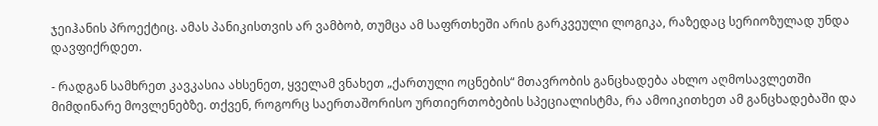ჯეიჰანის პროექტიც. ამას პანიკისთვის არ ვამბობ, თუმცა ამ საფრთხეში არის გარკვეული ლოგიკა, რაზედაც სერიოზულად უნდა დავფიქრდეთ.

- რადგან სამხრეთ კავკასია ახსენეთ, ყველამ ვნახეთ „ქართული ოცნების“ მთავრობის განცხადება ახლო აღმოსავლეთში მიმდინარე მოვლენებზე. თქვენ, როგორც საერთაშორისო ურთიერთობების სპეციალისტმა, რა ამოიკითხეთ ამ განცხადებაში და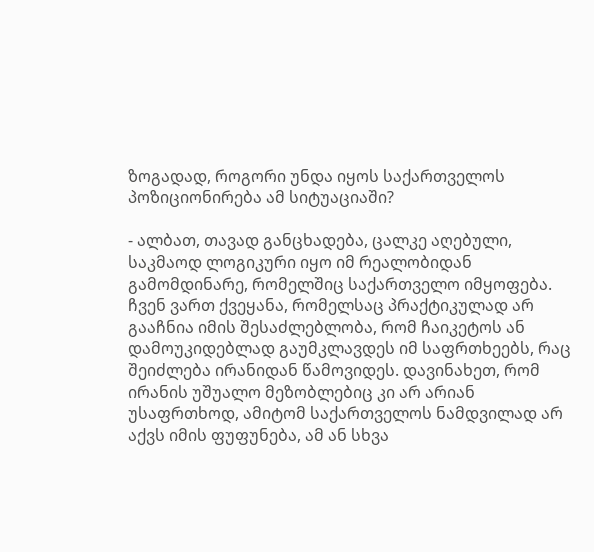ზოგადად, როგორი უნდა იყოს საქართველოს პოზიციონირება ამ სიტუაციაში?

- ალბათ, თავად განცხადება, ცალკე აღებული, საკმაოდ ლოგიკური იყო იმ რეალობიდან გამომდინარე, რომელშიც საქართველო იმყოფება. ჩვენ ვართ ქვეყანა, რომელსაც პრაქტიკულად არ გააჩნია იმის შესაძლებლობა, რომ ჩაიკეტოს ან დამოუკიდებლად გაუმკლავდეს იმ საფრთხეებს, რაც შეიძლება ირანიდან წამოვიდეს. დავინახეთ, რომ ირანის უშუალო მეზობლებიც კი არ არიან უსაფრთხოდ, ამიტომ საქართველოს ნამდვილად არ აქვს იმის ფუფუნება, ამ ან სხვა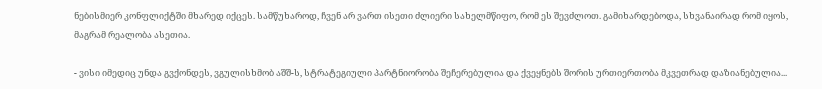ნებისმიერ კონფლიქტში მხარედ იქცეს. სამწუხაროდ, ჩვენ არ ვართ ისეთი ძლიერი სახელმწიფო, რომ ეს შევძლოთ. გამიხარდებოდა, სხვანაირად რომ იყოს, მაგრამ რეალობა ასეთია.

- ვისი იმედიც უნდა გვქონდეს, ვგულისხმობ აშშ-ს, სტრატეგიული პარტნიორობა შეჩერებულია და ქვეყნებს შორის ურთიერთობა მკვეთრად დაზიანებულია...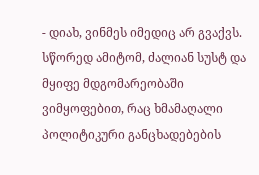- დიახ, ვინმეს იმედიც არ გვაქვს. სწორედ ამიტომ, ძალიან სუსტ და მყიფე მდგომარეობაში ვიმყოფებით, რაც ხმამაღალი პოლიტიკური განცხადებების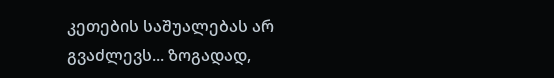კეთების საშუალებას არ გვაძლევს... ზოგადად,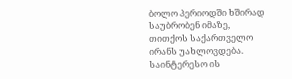ბოლო პერიოდში ხშირად საუბრობენ იმაზე, თითქოს საქართველო ირანს უახლოვდება. საინტერესო ის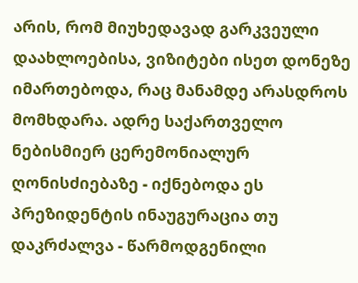არის, რომ მიუხედავად გარკვეული დაახლოებისა, ვიზიტები ისეთ დონეზე იმართებოდა, რაც მანამდე არასდროს მომხდარა. ადრე საქართველო ნებისმიერ ცერემონიალურ ღონისძიებაზე - იქნებოდა ეს პრეზიდენტის ინაუგურაცია თუ დაკრძალვა - წარმოდგენილი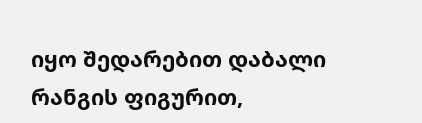იყო შედარებით დაბალი რანგის ფიგურით,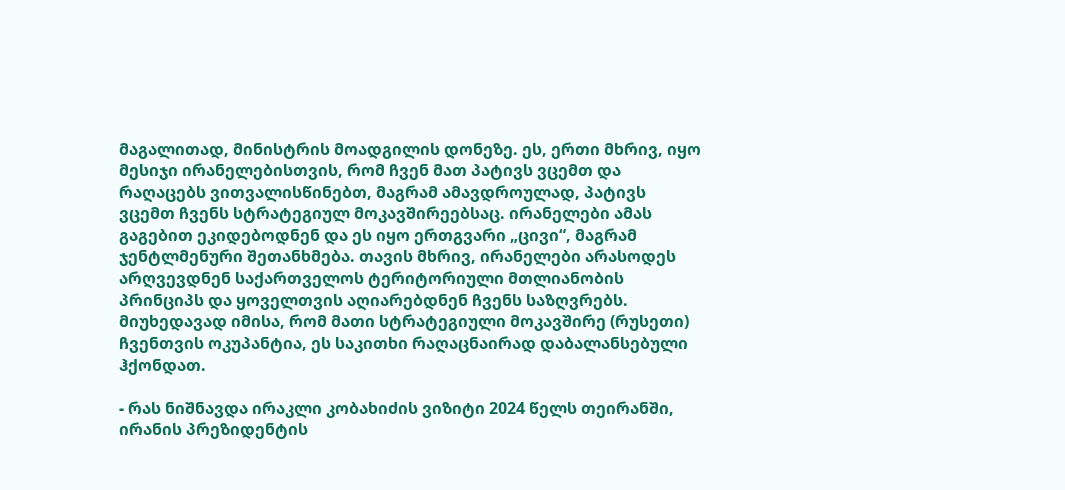მაგალითად, მინისტრის მოადგილის დონეზე. ეს, ერთი მხრივ, იყო მესიჯი ირანელებისთვის, რომ ჩვენ მათ პატივს ვცემთ და რაღაცებს ვითვალისწინებთ, მაგრამ ამავდროულად, პატივს ვცემთ ჩვენს სტრატეგიულ მოკავშირეებსაც. ირანელები ამას გაგებით ეკიდებოდნენ და ეს იყო ერთგვარი „ცივი“, მაგრამ ჯენტლმენური შეთანხმება. თავის მხრივ, ირანელები არასოდეს არღვევდნენ საქართველოს ტერიტორიული მთლიანობის პრინციპს და ყოველთვის აღიარებდნენ ჩვენს საზღვრებს. მიუხედავად იმისა, რომ მათი სტრატეგიული მოკავშირე (რუსეთი) ჩვენთვის ოკუპანტია, ეს საკითხი რაღაცნაირად დაბალანსებული ჰქონდათ.

- რას ნიშნავდა ირაკლი კობახიძის ვიზიტი 2024 წელს თეირანში, ირანის პრეზიდენტის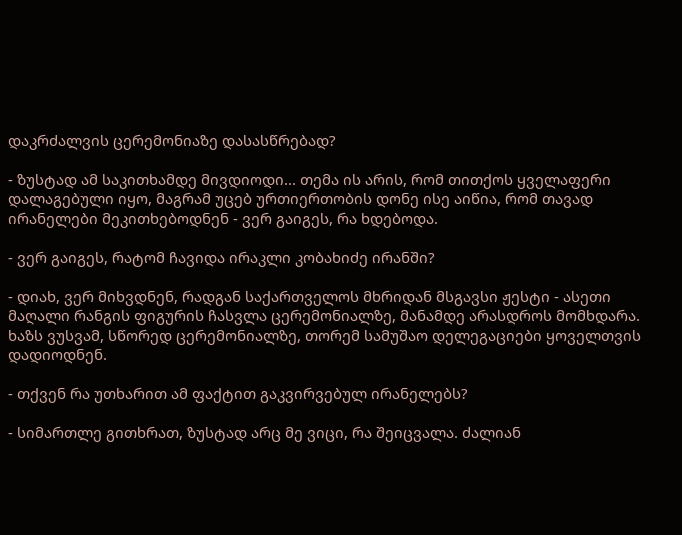დაკრძალვის ცერემონიაზე დასასწრებად?

- ზუსტად ამ საკითხამდე მივდიოდი... თემა ის არის, რომ თითქოს ყველაფერი დალაგებული იყო, მაგრამ უცებ ურთიერთობის დონე ისე აიწია, რომ თავად ირანელები მეკითხებოდნენ - ვერ გაიგეს, რა ხდებოდა.

- ვერ გაიგეს, რატომ ჩავიდა ირაკლი კობახიძე ირანში?

- დიახ, ვერ მიხვდნენ, რადგან საქართველოს მხრიდან მსგავსი ჟესტი - ასეთი მაღალი რანგის ფიგურის ჩასვლა ცერემონიალზე, მანამდე არასდროს მომხდარა. ხაზს ვუსვამ, სწორედ ცერემონიალზე, თორემ სამუშაო დელეგაციები ყოველთვის დადიოდნენ.

- თქვენ რა უთხარით ამ ფაქტით გაკვირვებულ ირანელებს?

- სიმართლე გითხრათ, ზუსტად არც მე ვიცი, რა შეიცვალა. ძალიან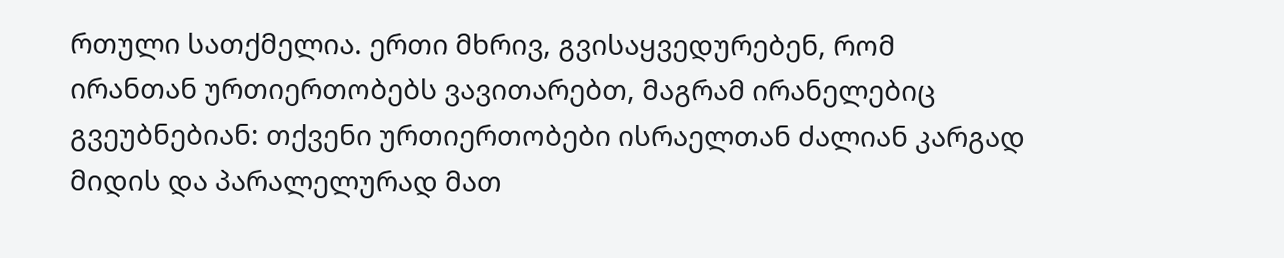რთული სათქმელია. ერთი მხრივ, გვისაყვედურებენ, რომ ირანთან ურთიერთობებს ვავითარებთ, მაგრამ ირანელებიც გვეუბნებიან: თქვენი ურთიერთობები ისრაელთან ძალიან კარგად მიდის და პარალელურად მათ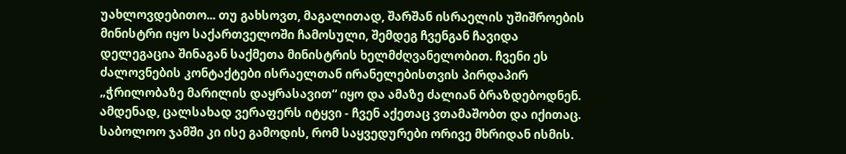უახლოვდებითო... თუ გახსოვთ, მაგალითად, შარშან ისრაელის უშიშროების მინისტრი იყო საქართველოში ჩამოსული, შემდეგ ჩვენგან ჩავიდა დელეგაცია შინაგან საქმეთა მინისტრის ხელმძღვანელობით. ჩვენი ეს ძალოვნების კონტაქტები ისრაელთან ირანელებისთვის პირდაპირ „ჭრილობაზე მარილის დაყრასავით“ იყო და ამაზე ძალიან ბრაზდებოდნენ. ამდენად, ცალსახად ვერაფერს იტყვი - ჩვენ აქეთაც ვთამაშობთ და იქითაც. საბოლოო ჯამში კი ისე გამოდის, რომ საყვედურები ორივე მხრიდან ისმის.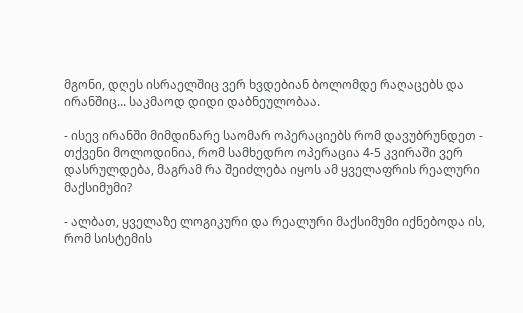მგონი, დღეს ისრაელშიც ვერ ხვდებიან ბოლომდე რაღაცებს და ირანშიც... საკმაოდ დიდი დაბნეულობაა.

- ისევ ირანში მიმდინარე საომარ ოპერაციებს რომ დავუბრუნდეთ - თქვენი მოლოდინია, რომ სამხედრო ოპერაცია 4-5 კვირაში ვერ დასრულდება, მაგრამ რა შეიძლება იყოს ამ ყველაფრის რეალური მაქსიმუმი?

- ალბათ, ყველაზე ლოგიკური და რეალური მაქსიმუმი იქნებოდა ის, რომ სისტემის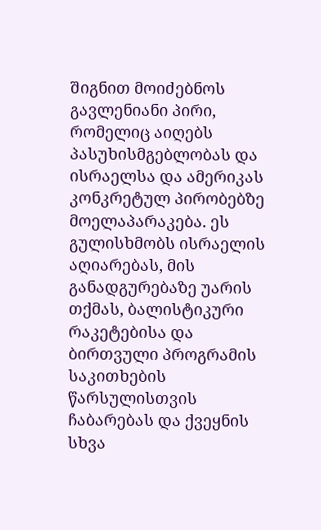შიგნით მოიძებნოს გავლენიანი პირი, რომელიც აიღებს პასუხისმგებლობას და ისრაელსა და ამერიკას კონკრეტულ პირობებზე მოელაპარაკება. ეს გულისხმობს ისრაელის აღიარებას, მის განადგურებაზე უარის თქმას, ბალისტიკური რაკეტებისა და ბირთვული პროგრამის საკითხების წარსულისთვის ჩაბარებას და ქვეყნის სხვა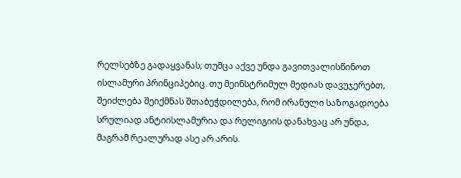რელსებზე გადაყვანას; თუმცა აქვე უნდა გავითვალისწინოთ ისლამური პრინციპებიც. თუ მეინსტრიმულ მედიას დავუჯერებთ, შეიძლება შეიქმნას შთაბეჭდილება, რომ ირანული საზოგადოება სრულიად ანტიისლამურია და რელიგიის დანახვაც არ უნდა, მაგრამ რეალურად ასე არ არის.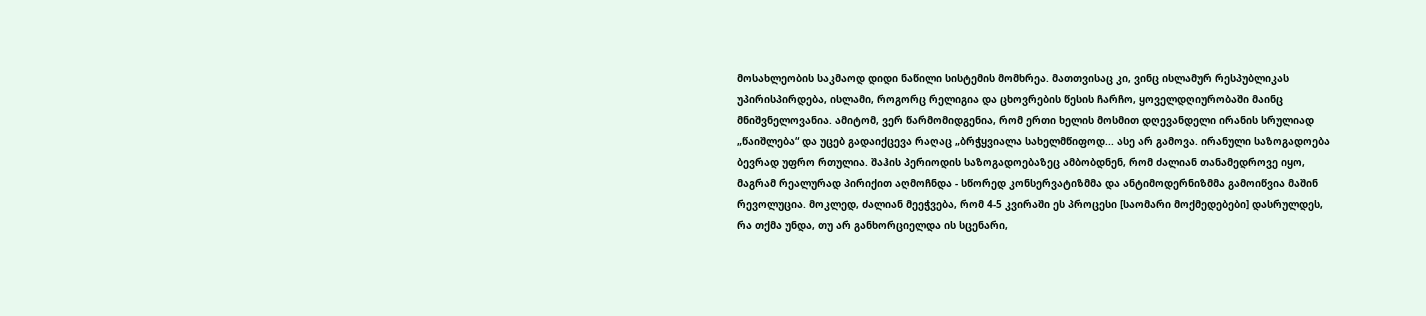მოსახლეობის საკმაოდ დიდი ნაწილი სისტემის მომხრეა. მათთვისაც კი, ვინც ისლამურ რესპუბლიკას უპირისპირდება, ისლამი, როგორც რელიგია და ცხოვრების წესის ჩარჩო, ყოველდღიურობაში მაინც მნიშვნელოვანია. ამიტომ, ვერ წარმომიდგენია, რომ ერთი ხელის მოსმით დღევანდელი ირანის სრულიად „წაიშლება“ და უცებ გადაიქცევა რაღაც „ბრჭყვიალა სახელმწიფოდ... ასე არ გამოვა. ირანული საზოგადოება ბევრად უფრო რთულია. შაჰის პერიოდის საზოგადოებაზეც ამბობდნენ, რომ ძალიან თანამედროვე იყო, მაგრამ რეალურად პირიქით აღმოჩნდა - სწორედ კონსერვატიზმმა და ანტიმოდერნიზმმა გამოიწვია მაშინ რევოლუცია. მოკლედ, ძალიან მეეჭვება, რომ 4-5 კვირაში ეს პროცესი [საომარი მოქმედებები] დასრულდეს, რა თქმა უნდა, თუ არ განხორციელდა ის სცენარი,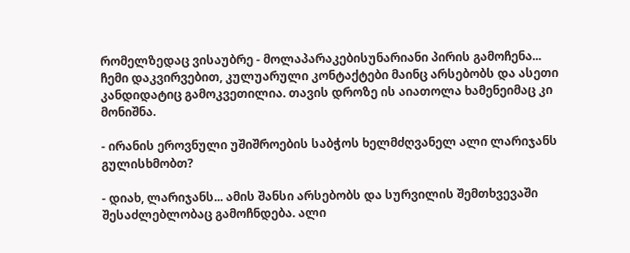რომელზედაც ვისაუბრე - მოლაპარაკებისუნარიანი პირის გამოჩენა... ჩემი დაკვირვებით, კულუარული კონტაქტები მაინც არსებობს და ასეთი კანდიდატიც გამოკვეთილია. თავის დროზე ის აიათოლა ხამენეიმაც კი მონიშნა.

- ირანის ეროვნული უშიშროების საბჭოს ხელმძღვანელ ალი ლარიჯანს გულისხმობთ?

- დიახ, ლარიჯანს... ამის შანსი არსებობს და სურვილის შემთხვევაში შესაძლებლობაც გამოჩნდება. ალი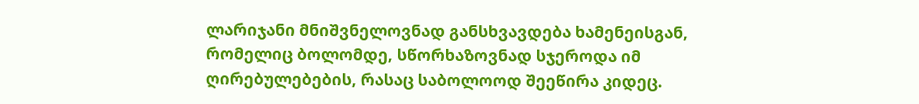ლარიჯანი მნიშვნელოვნად განსხვავდება ხამენეისგან, რომელიც ბოლომდე, სწორხაზოვნად სჯეროდა იმ ღირებულებების, რასაც საბოლოოდ შეეწირა კიდეც.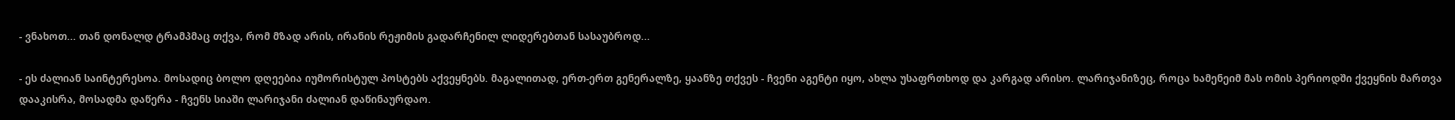- ვნახოთ... თან დონალდ ტრამპმაც თქვა, რომ მზად არის, ირანის რეჟიმის გადარჩენილ ლიდერებთან სასაუბროდ...

- ეს ძალიან საინტერესოა. მოსადიც ბოლო დღეებია იუმორისტულ პოსტებს აქვეყნებს. მაგალითად, ერთ-ერთ გენერალზე, ყაანზე თქვეს - ჩვენი აგენტი იყო, ახლა უსაფრთხოდ და კარგად არისო. ლარიჯანიზეც, როცა ხამენეიმ მას ომის პერიოდში ქვეყნის მართვა დააკისრა, მოსადმა დაწერა - ჩვენს სიაში ლარიჯანი ძალიან დაწინაურდაო.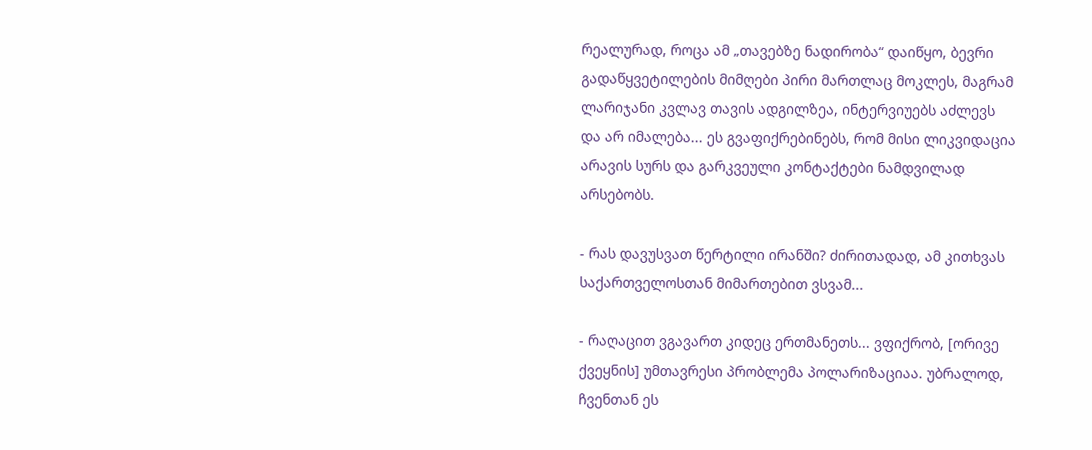რეალურად, როცა ამ „თავებზე ნადირობა“ დაიწყო, ბევრი გადაწყვეტილების მიმღები პირი მართლაც მოკლეს, მაგრამ ლარიჯანი კვლავ თავის ადგილზეა, ინტერვიუებს აძლევს და არ იმალება... ეს გვაფიქრებინებს, რომ მისი ლიკვიდაცია არავის სურს და გარკვეული კონტაქტები ნამდვილად არსებობს.

- რას დავუსვათ წერტილი ირანში? ძირითადად, ამ კითხვას საქართველოსთან მიმართებით ვსვამ...

- რაღაცით ვგავართ კიდეც ერთმანეთს... ვფიქრობ, [ორივე ქვეყნის] უმთავრესი პრობლემა პოლარიზაციაა. უბრალოდ, ჩვენთან ეს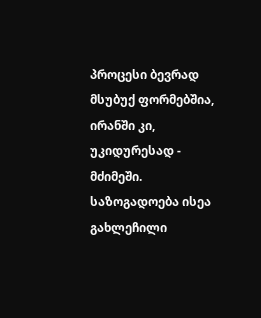პროცესი ბევრად მსუბუქ ფორმებშია, ირანში კი, უკიდურესად - მძიმეში. საზოგადოება ისეა გახლეჩილი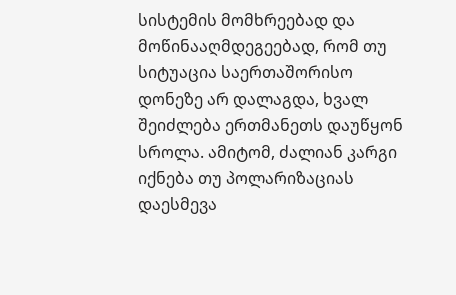სისტემის მომხრეებად და მოწინააღმდეგეებად, რომ თუ სიტუაცია საერთაშორისო დონეზე არ დალაგდა, ხვალ შეიძლება ერთმანეთს დაუწყონ სროლა. ამიტომ, ძალიან კარგი იქნება თუ პოლარიზაციას დაესმევა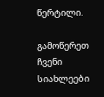წერტილი.

გამოწერეთ ჩვენი სიახლეები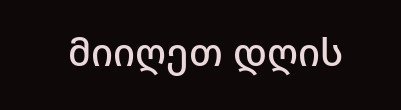მიიღეთ დღის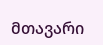მთავარი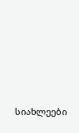სიახლეები